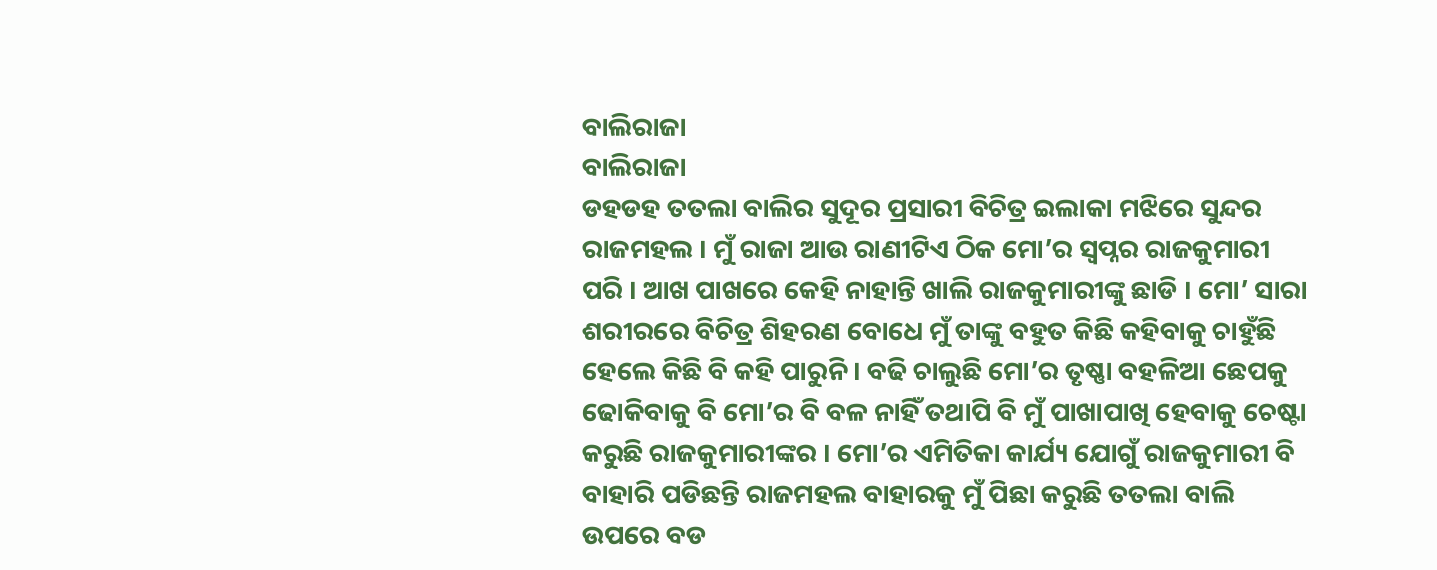ବାଲିରାଜା
ବାଲିରାଜା
ଡହଡହ ତତଲା ବାଲିର ସୁଦୂର ପ୍ରସାରୀ ବିଚିତ୍ର ଇଲାକା ମଝିରେ ସୁନ୍ଦର ରାଜମହଲ । ମୁଁ ରାଜା ଆଉ ରାଣୀଟିଏ ଠିକ ମୋ’ର ସ୍ଵପ୍ନର ରାଜକୁମାରୀ ପରି । ଆଖ ପାଖରେ କେହି ନାହାନ୍ତି ଖାଲି ରାଜକୁମାରୀଙ୍କୁ ଛାଡି । ମୋ’ ସାରା ଶରୀରରେ ବିଚିତ୍ର ଶିହରଣ ବୋଧେ ମୁଁ ତାଙ୍କୁ ବହୁତ କିଛି କହିବାକୁ ଚାହୁଁଛି ହେଲେ କିଛି ବି କହି ପାରୁନି । ବଢି ଚାଲୁଛି ମୋ’ର ତୃଷ୍ଣା ବହଳିଆ ଛେପକୁ ଢୋକିବାକୁ ବି ମୋ’ର ବି ବଳ ନାହିଁ ତଥାପି ବି ମୁଁ ପାଖାପାଖି ହେବାକୁ ଚେଷ୍ଟା କରୁଛି ରାଜକୁମାରୀଙ୍କର । ମୋ’ର ଏମିତିକା କାର୍ଯ୍ୟ ଯୋଗୁଁ ରାଜକୁମାରୀ ବି ବାହାରି ପଡିଛନ୍ତି ରାଜମହଲ ବାହାରକୁ ମୁଁ ପିଛା କରୁଛି ତତଲା ବାଲି ଉପରେ ବଡ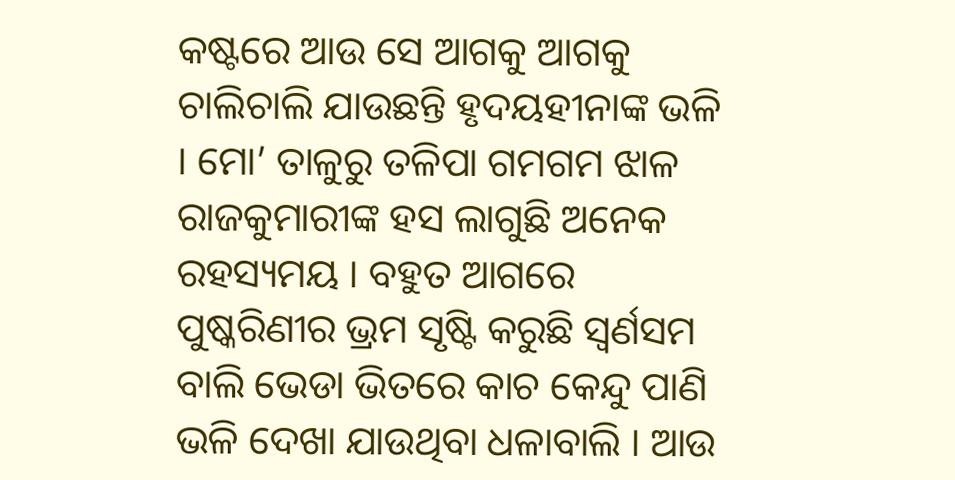କଷ୍ଟରେ ଆଉ ସେ ଆଗକୁ ଆଗକୁ ଚାଲିଚାଲି ଯାଉଛନ୍ତି ହୃଦୟହୀନାଙ୍କ ଭଳି । ମୋ’ ତାଳୁରୁ ତଳିପା ଗମଗମ ଝାଳ ରାଜକୁମାରୀଙ୍କ ହସ ଲାଗୁଛି ଅନେକ ରହସ୍ୟମୟ । ବହୁତ ଆଗରେ ପୁଷ୍କରିଣୀର ଭ୍ରମ ସୃଷ୍ଟି କରୁଛି ସ୍ଵର୍ଣସମ ବାଲି ଭେଡା ଭିତରେ କାଚ କେନ୍ଦୁ ପାଣି ଭଳି ଦେଖା ଯାଉଥିବା ଧଳାବାଲି । ଆଉ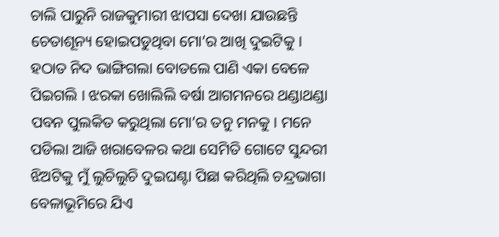ଚାଲି ପାରୁନି ରାଜକୁମାରୀ ଝାପସା ଦେଖା ଯାଉଛନ୍ତି ଚେତାଶୂନ୍ୟ ହୋଇପଡୁଥିବା ମୋ’ର ଆଖି ଦୁଇଟିକୁ ।
ହଠାତ ନିଦ ଭାଙ୍ଗିଗଲା ବୋତଲେ ପାଣି ଏକା ବେଳେ ପିଇଗଲି । ଝରକା ଖୋଲିଲି ବର୍ଷା ଆଗମନରେ ଥଣ୍ଡାଥଣ୍ଡା ପବନ ପୁଲକିତ କରୁଥିଲା ମୋ’ର ତନୁ ମନକୁ । ମନେ ପଡିଲା ଆଜି ଖରାବେଳର କଥା ସେମିତି ଗୋଟେ ସୁନ୍ଦରୀ ଝିଅଟିକୁ ମୁଁ ଲୁଚିଲୁଚି ଦୁଇଘଣ୍ଟା ପିଛା କରିଥିଲି ଚନ୍ଦ୍ରଭାଗା ବେଳାଭୂମିରେ ଯିଏ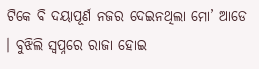ଟିକେ ବି ଦୟାପୂର୍ଣ ନଜର ଦେଇନଥିଲା ମୋ’ ଆଡେ । ବୁଝିଲି ସ୍ଵପ୍ନରେ ରାଜା ହୋଇ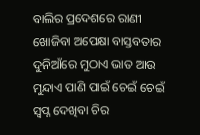ବାଲିର ପ୍ରଦେଶରେ ରାଣୀ ଖୋଜିବା ଅପେକ୍ଷା ବାସ୍ତବତାର ଦୁନିଆଁରେ ମୁଠାଏ ଭାତ ଆଉ ମୁନ୍ଦାଏ ପାଣି ପାଇଁ ଚେଇଁ ଚେଇଁ ସ୍ଵପ୍ନ ଦେଖିବା ଚିର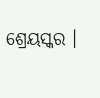ଶ୍ରେୟସ୍କର ।